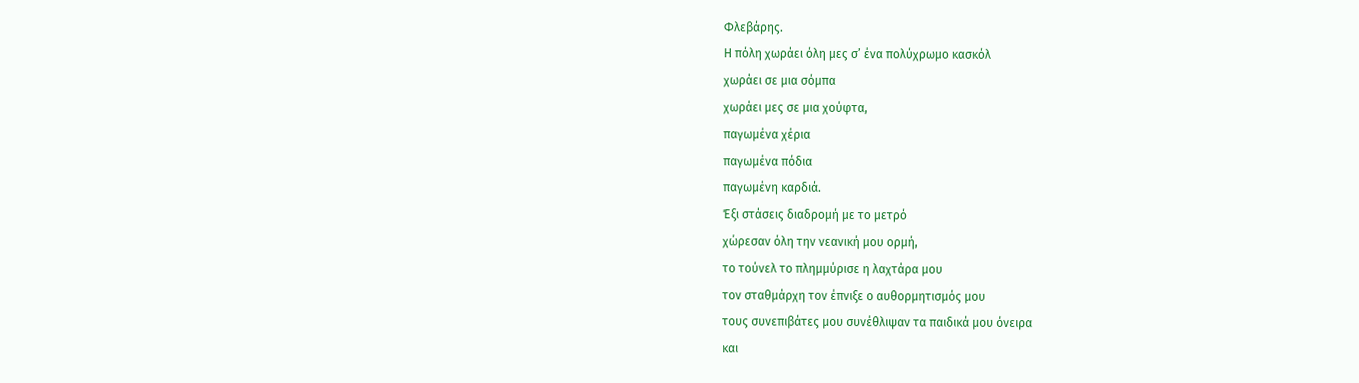Φλεβάρης.
Η πόλη χωράει όλη μες σ’ ένα πολύχρωμο κασκόλ
χωράει σε μια σόμπα
χωράει μες σε μια χούφτα,
παγωμένα χέρια
παγωμένα πόδια
παγωμένη καρδιά.
Έξι στάσεις διαδρομή με το μετρό
χώρεσαν όλη την νεανική μου ορμή,
το τούνελ το πλημμύρισε η λαχτάρα μου
τον σταθμάρχη τον έπνιξε ο αυθορμητισμός μου
τους συνεπιβάτες μου συνέθλιψαν τα παιδικά μου όνειρα
και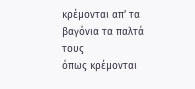κρέμονται απ’ τα βαγόνια τα παλτά τους
όπως κρέμονται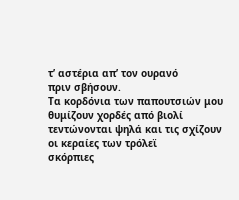τ’ αστέρια απ’ τον ουρανό
πριν σβήσουν.
Τα κορδόνια των παπουτσιών μου
θυμίζουν χορδές από βιολί
τεντώνονται ψηλά και τις σχίζουν οι κεραίες των τρόλεϊ
σκόρπιες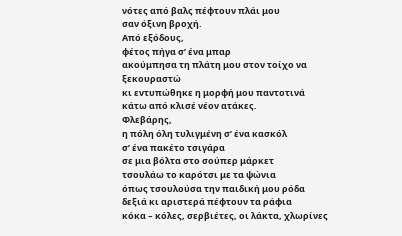νότες από βαλς πέφτουν πλάι μου
σαν όξινη βροχή.
Από εξόδους,
φέτος πήγα σ’ ένα μπαρ
ακούμπησα τη πλάτη μου στον τοίχο να ξεκουραστώ
κι εντυπώθηκε η μορφή μου παντοτινά
κάτω από κλισέ νέον ατάκες.
Φλεβάρης,
η πόλη όλη τυλιγμένη σ’ ένα κασκόλ
σ’ ένα πακέτο τσιγάρα
σε μια βόλτα στο σούπερ μάρκετ
τσουλάω το καρότσι με τα ψώνια
όπως τσουλούσα την παιδική μου ρόδα
δεξιά κι αριστερά πέφτουν τα ράφια
κόκα – κόλες, σερβιέτες, οι λάκτα, χλωρίνες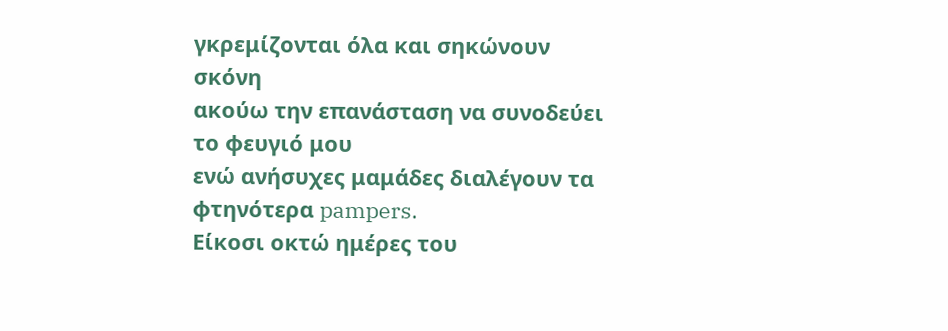γκρεμίζονται όλα και σηκώνουν σκόνη
ακούω την επανάσταση να συνοδεύει το φευγιό μου
ενώ ανήσυχες μαμάδες διαλέγουν τα φτηνότερα pampers.
Είκοσι οκτώ ημέρες του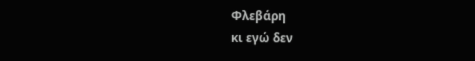Φλεβάρη
κι εγώ δεν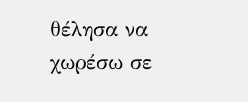θέλησα να χωρέσω σε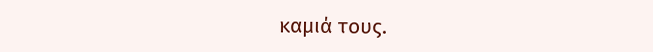καμιά τους.